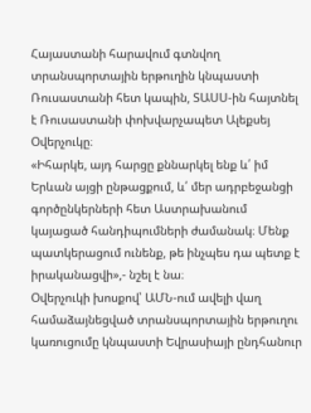Հայաստանի հարավում գտնվող տրանսպորտային երթուղին կնպաստի Ռուսաստանի հետ կապին, ՏԱՍՍ-ին հայտնել է Ռուսաստանի փոխվարչապետ Ալեքսեյ Օվերչուկը։
«Իհարկե, այդ հարցը քննարկել ենք և՛ իմ Երևան այցի ընթացքում, և՛ մեր ադրբեջանցի գործընկերների հետ Աստրախանում կայացած հանդիպումների ժամանակ։ Մենք պատկերացում ունենք, թե ինչպես դա պետք է իրականացվի»,- նշել է նա։
Օվերչուկի խոսքով՝ ԱՄՆ-ում ավելի վաղ համաձայնեցված տրանսպորտային երթուղու կառուցումը կնպաստի Եվրասիայի ընդհանուր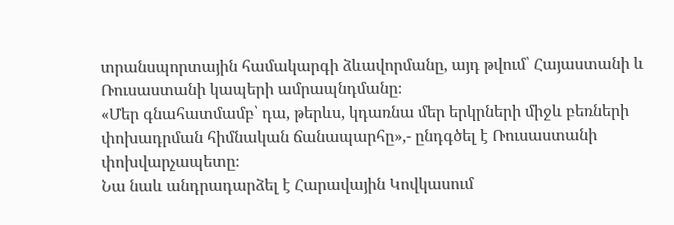տրանսպորտային համակարգի ձևավորմանը, այդ թվում՝ Հայաստանի և Ռուսաստանի կապերի ամրապնդմանը։
«Մեր գնահատմամբ՝ դա, թերևս, կդառնա մեր երկրների միջև բեռների փոխադրման հիմնական ճանապարհը»,- ընդգծել է Ռուսաստանի փոխվարչապետը։
Նա նաև անդրադարձել է Հարավային Կովկասում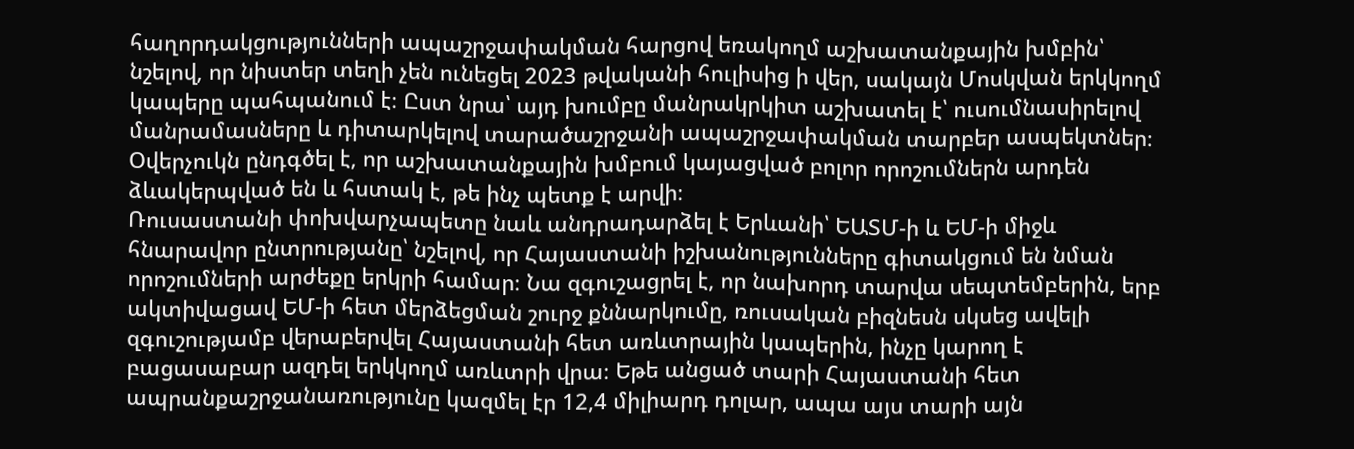հաղորդակցությունների ապաշրջափակման հարցով եռակողմ աշխատանքային խմբին՝ նշելով, որ նիստեր տեղի չեն ունեցել 2023 թվականի հուլիսից ի վեր, սակայն Մոսկվան երկկողմ կապերը պահպանում է։ Ըստ նրա՝ այդ խումբը մանրակրկիտ աշխատել է՝ ուսումնասիրելով մանրամասները և դիտարկելով տարածաշրջանի ապաշրջափակման տարբեր ասպեկտներ։ Օվերչուկն ընդգծել է, որ աշխատանքային խմբում կայացված բոլոր որոշումներն արդեն ձևակերպված են և հստակ է, թե ինչ պետք է արվի։
Ռուսաստանի փոխվարչապետը նաև անդրադարձել է Երևանի՝ ԵԱՏՄ-ի և ԵՄ-ի միջև հնարավոր ընտրությանը՝ նշելով, որ Հայաստանի իշխանությունները գիտակցում են նման որոշումների արժեքը երկրի համար։ Նա զգուշացրել է, որ նախորդ տարվա սեպտեմբերին, երբ ակտիվացավ ԵՄ-ի հետ մերձեցման շուրջ քննարկումը, ռուսական բիզնեսն սկսեց ավելի զգուշությամբ վերաբերվել Հայաստանի հետ առևտրային կապերին, ինչը կարող է բացասաբար ազդել երկկողմ առևտրի վրա։ Եթե անցած տարի Հայաստանի հետ ապրանքաշրջանառությունը կազմել էր 12,4 միլիարդ դոլար, ապա այս տարի այն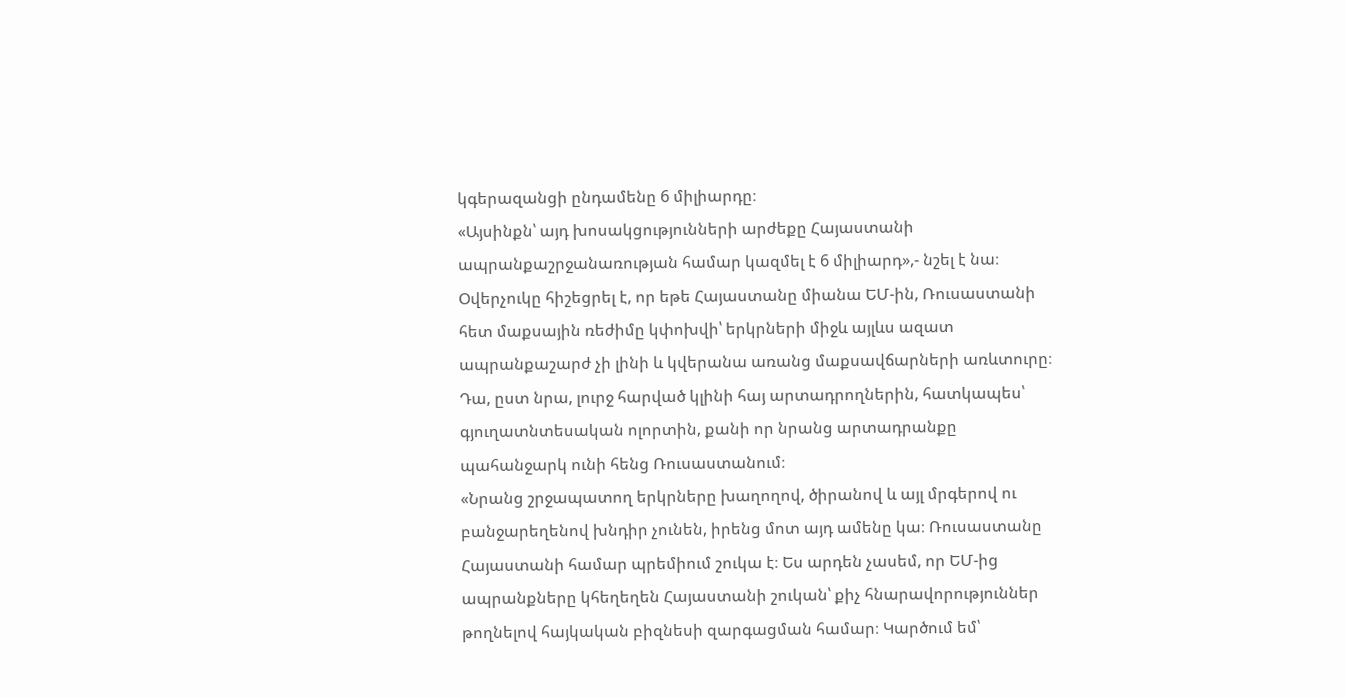կգերազանցի ընդամենը 6 միլիարդը։
«Այսինքն՝ այդ խոսակցությունների արժեքը Հայաստանի ապրանքաշրջանառության համար կազմել է 6 միլիարդ»,- նշել է նա։
Օվերչուկը հիշեցրել է, որ եթե Հայաստանը միանա ԵՄ-ին, Ռուսաստանի հետ մաքսային ռեժիմը կփոխվի՝ երկրների միջև այլևս ազատ ապրանքաշարժ չի լինի և կվերանա առանց մաքսավճարների առևտուրը։ Դա, ըստ նրա, լուրջ հարված կլինի հայ արտադրողներին, հատկապես՝ գյուղատնտեսական ոլորտին, քանի որ նրանց արտադրանքը պահանջարկ ունի հենց Ռուսաստանում։
«Նրանց շրջապատող երկրները խաղողով, ծիրանով և այլ մրգերով ու բանջարեղենով խնդիր չունեն, իրենց մոտ այդ ամենը կա։ Ռուսաստանը Հայաստանի համար պրեմիում շուկա է։ Ես արդեն չասեմ, որ ԵՄ-ից ապրանքները կհեղեղեն Հայաստանի շուկան՝ քիչ հնարավորություններ թողնելով հայկական բիզնեսի զարգացման համար։ Կարծում եմ՝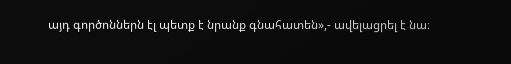այդ գործոններն էլ պետք է նրանք գնահատեն»,- ավելացրել է նա։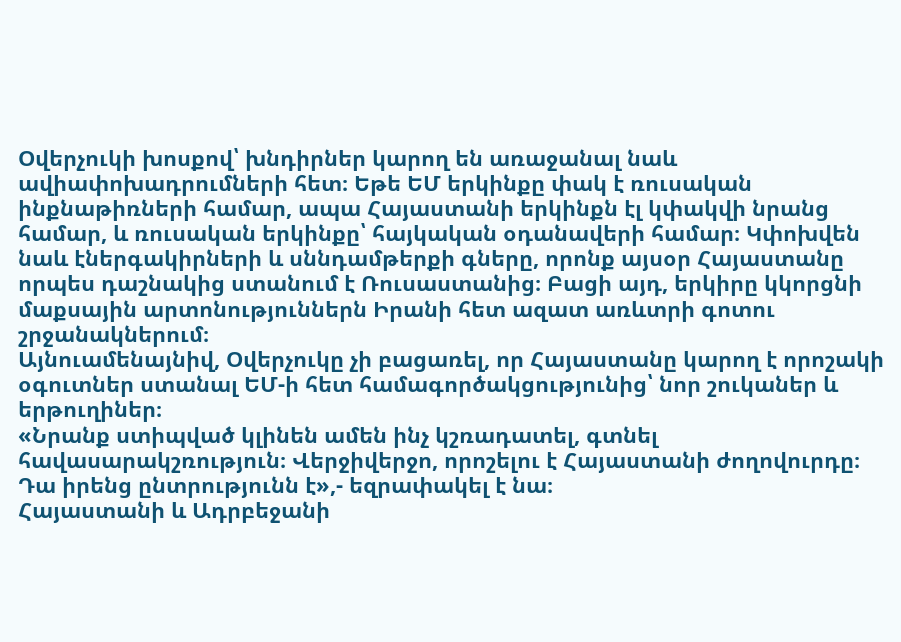Օվերչուկի խոսքով՝ խնդիրներ կարող են առաջանալ նաև ավիափոխադրումների հետ։ Եթե ԵՄ երկինքը փակ է ռուսական ինքնաթիռների համար, ապա Հայաստանի երկինքն էլ կփակվի նրանց համար, և ռուսական երկինքը՝ հայկական օդանավերի համար։ Կփոխվեն նաև էներգակիրների և սննդամթերքի գները, որոնք այսօր Հայաստանը որպես դաշնակից ստանում է Ռուսաստանից։ Բացի այդ, երկիրը կկորցնի մաքսային արտոնություններն Իրանի հետ ազատ առևտրի գոտու շրջանակներում։
Այնուամենայնիվ, Օվերչուկը չի բացառել, որ Հայաստանը կարող է որոշակի օգուտներ ստանալ ԵՄ-ի հետ համագործակցությունից՝ նոր շուկաներ և երթուղիներ։
«Նրանք ստիպված կլինեն ամեն ինչ կշռադատել, գտնել հավասարակշռություն։ Վերջիվերջո, որոշելու է Հայաստանի ժողովուրդը։ Դա իրենց ընտրությունն է»,- եզրափակել է նա։
Հայաստանի և Ադրբեջանի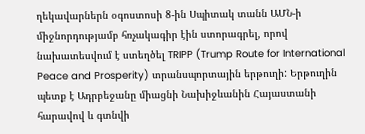ղեկավարներն օգոստոսի 8-ին Սպիտակ տանն ԱՄՆ-ի միջնորդությամբ հռչակագիր էին ստորագրել, որով նախատեսվում է ստեղծել TRIPP (Trump Route for International Peace and Prosperity) տրանսպորտային երթուղի: Երթուղին պետք է Ադրբեջանը միացնի Նախիջևանին Հայաստանի հարավով և գտնվի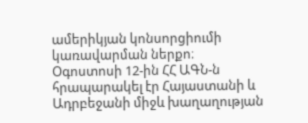ամերիկյան կոնսորցիումի կառավարման ներքո։
Օգոստոսի 12-ին ՀՀ ԱԳՆ-ն հրապարակել էր Հայաստանի և Ադրբեջանի միջև խաղաղության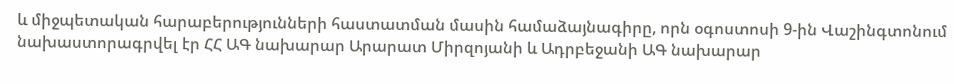և միջպետական հարաբերությունների հաստատման մասին համաձայնագիրը, որն օգոստոսի 9-ին Վաշինգտոնում նախաստորագրվել էր ՀՀ ԱԳ նախարար Արարատ Միրզոյանի և Ադրբեջանի ԱԳ նախարար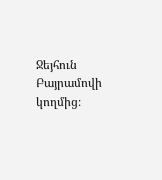Ջեյհուն Բայրամովի կողմից։